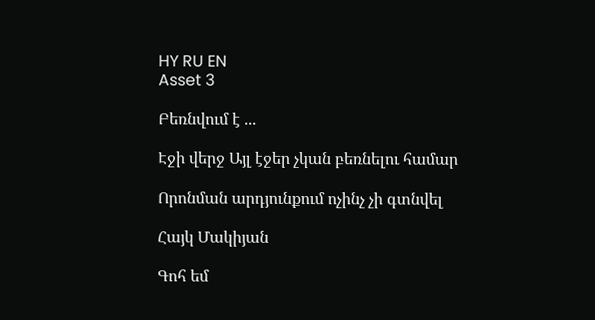HY RU EN
Asset 3

Բեռնվում է ...

Էջի վերջ Այլ էջեր չկան բեռնելու համար

Որոնման արդյունքում ոչինչ չի գտնվել

Հայկ Մակիյան

Գոհ եմ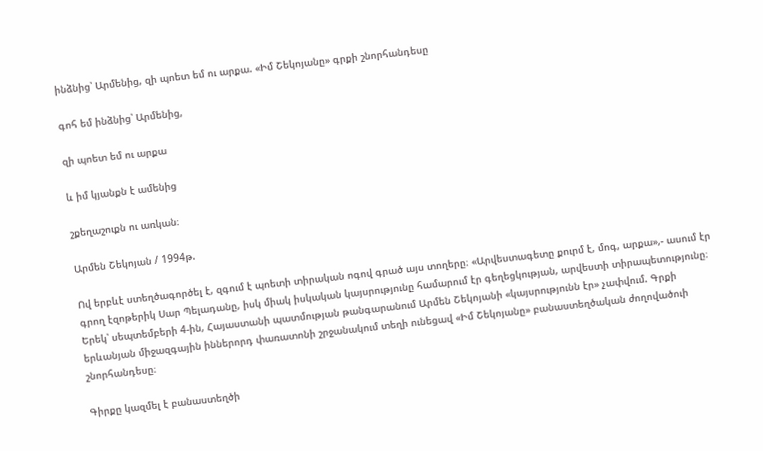ինձնից՝ Արմենից, զի պոետ եմ ու արքա. «Իմ Շեկոյանը» գրքի շնորհանդեսը

գոհ եմ ինձնից՝ Արմենից,

զի պոետ եմ ու արքա

և իմ կյանքն է ամենից

շքեղաշուքն ու առկան։

Արմեն Շեկոյան / 1994թ.

Ով երբևէ ստեղծագործել է, զգում է պոետի տիրական ոգով գրած այս տողերը։ «Արվեստագետը քուրմ է, մոգ, արքա»,- ասում էր գրող էզոթերիկ Սար Պելադանը, իսկ միակ իսկական կայսրությունը համարում էր գեղեցկության, արվեստի տիրապետությունը։ Երեկ՝ սեպտեմբերի 4-ին, Հայաստանի պատմության թանգարանում Արմեն Շեկոյանի «կայսրությունն էր» չափվում. Գրքի երևանյան միջազգային իններորդ փառատոնի շրջանակում տեղի ունեցավ «Իմ Շեկոյանը» բանաստեղծական ժողովածուի շնորհանդեսը։

Գիրքը կազմել է բանաստեղծի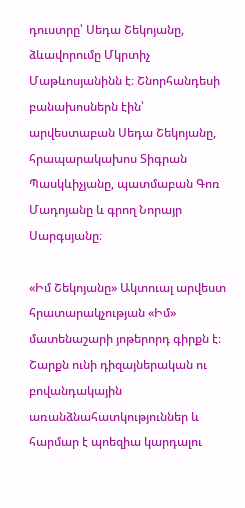դուստրը՝ Սեդա Շեկոյանը, ձևավորումը Մկրտիչ Մաթևոսյանինն է։ Շնորհանդեսի բանախոսներն էին՝ արվեստաբան Սեդա Շեկոյանը, հրապարակախոս Տիգրան Պասկևիչյանը, պատմաբան Գոռ Մադոյանը և գրող Նորայր Սարգսյանը։

«Իմ Շեկոյանը» Ակտուալ արվեստ հրատարակչության «Իմ» մատենաշարի յոթերորդ գիրքն է։ Շարքն ունի դիզայներական ու բովանդակային առանձնահատկություններ և հարմար է պոեզիա կարդալու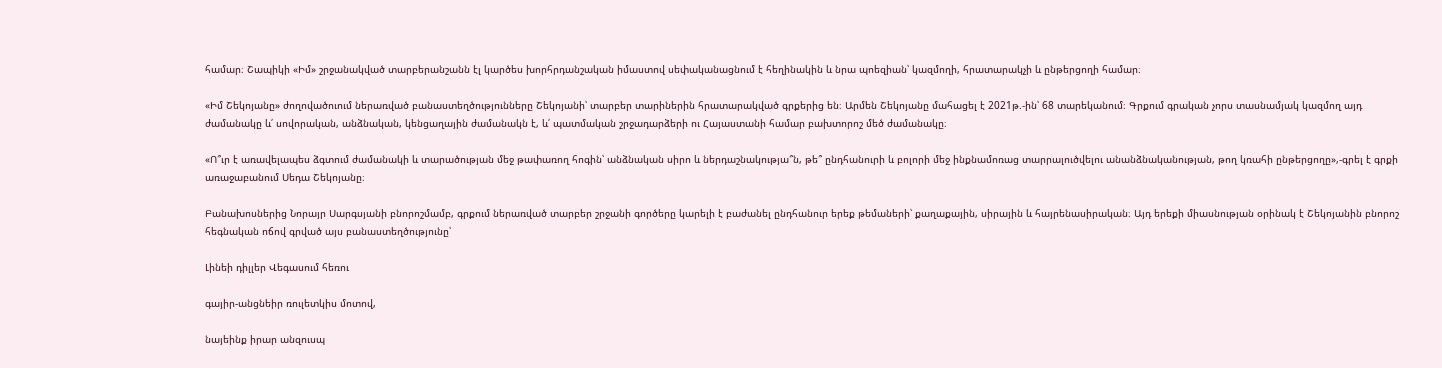համար։ Շապիկի «Իմ» շրջանակված տարբերանշանն էլ կարծես խորհրդանշական իմաստով սեփականացնում է հեղինակին և նրա պոեզիան՝ կազմողի, հրատարակչի և ընթերցողի համար։

«Իմ Շեկոյանը» ժողովածուում ներառված բանաստեղծությունները Շեկոյանի՝ տարբեր տարիներին հրատարակված գրքերից են։ Արմեն Շեկոյանը մահացել է 2021թ.-ին՝ 68 տարեկանում։ Գրքում գրական չորս տասնամյակ կազմող այդ ժամանակը և՛ սովորական, անձնական, կենցաղային ժամանակն է, և՛ պատմական շրջադարձերի ու Հայաստանի համար բախտորոշ մեծ ժամանակը։

«Ո՞ւր է առավելապես ձգտում ժամանակի և տարածության մեջ թափառող հոգին՝ անձնական սիրո և ներդաշնակությա՞ն, թե՞ ընդհանուրի և բոլորի մեջ ինքնամոռաց տարրալուծվելու անանձնականության, թող կռահի ընթերցողը»,-գրել է գրքի առաջաբանում Սեդա Շեկոյանը։

Բանախոսներից Նորայր Սարգսյանի բնորոշմամբ, գրքում ներառված տարբեր շրջանի գործերը կարելի է բաժանել ընդհանուր երեք թեմաների՝ քաղաքային, սիրային և հայրենասիրական։ Այդ երեքի միասնության օրինակ է Շեկոյանին բնորոշ հեգնական ոճով գրված այս բանաստեղծությունը՝

Լինեի դիլլեր Վեգասում հեռու

գայիր-անցնեիր ռուլետկիս մոտով,

նայեինք իրար անզուսպ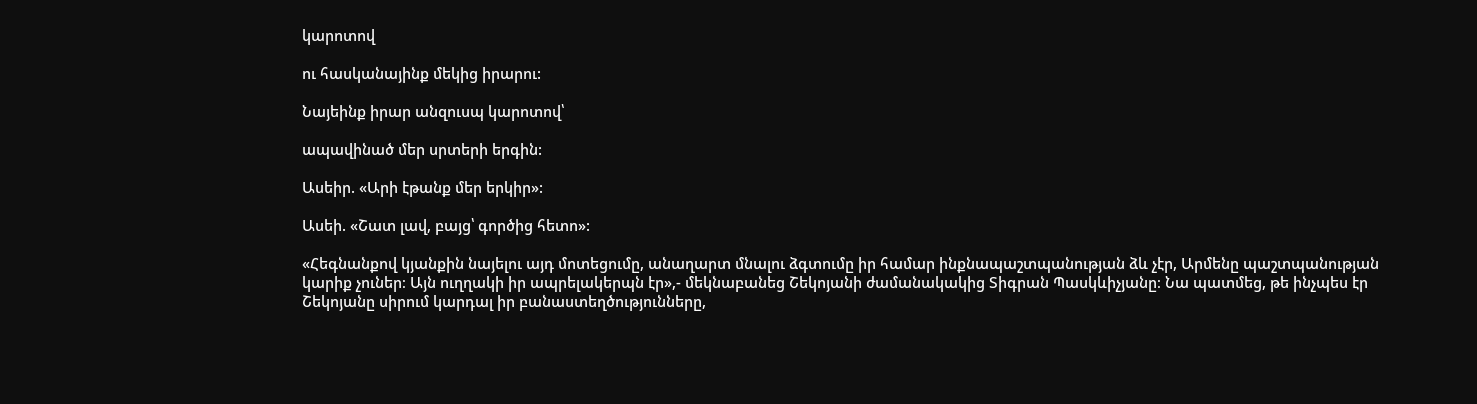կարոտով

ու հասկանայինք մեկից իրարու:

Նայեինք իրար անզուսպ կարոտով՝

ապավինած մեր սրտերի երգին:

Ասեիր. «Արի էթանք մեր երկիր»:

Ասեի. «Շատ լավ, բայց՝ գործից հետո»:

«Հեգնանքով կյանքին նայելու այդ մոտեցումը, անաղարտ մնալու ձգտումը իր համար ինքնապաշտպանության ձև չէր, Արմենը պաշտպանության կարիք չուներ։ Այն ուղղակի իր ապրելակերպն էր»,- մեկնաբանեց Շեկոյանի ժամանակակից Տիգրան Պասկևիչյանը։ Նա պատմեց, թե ինչպես էր Շեկոյանը սիրում կարդալ իր բանաստեղծությունները,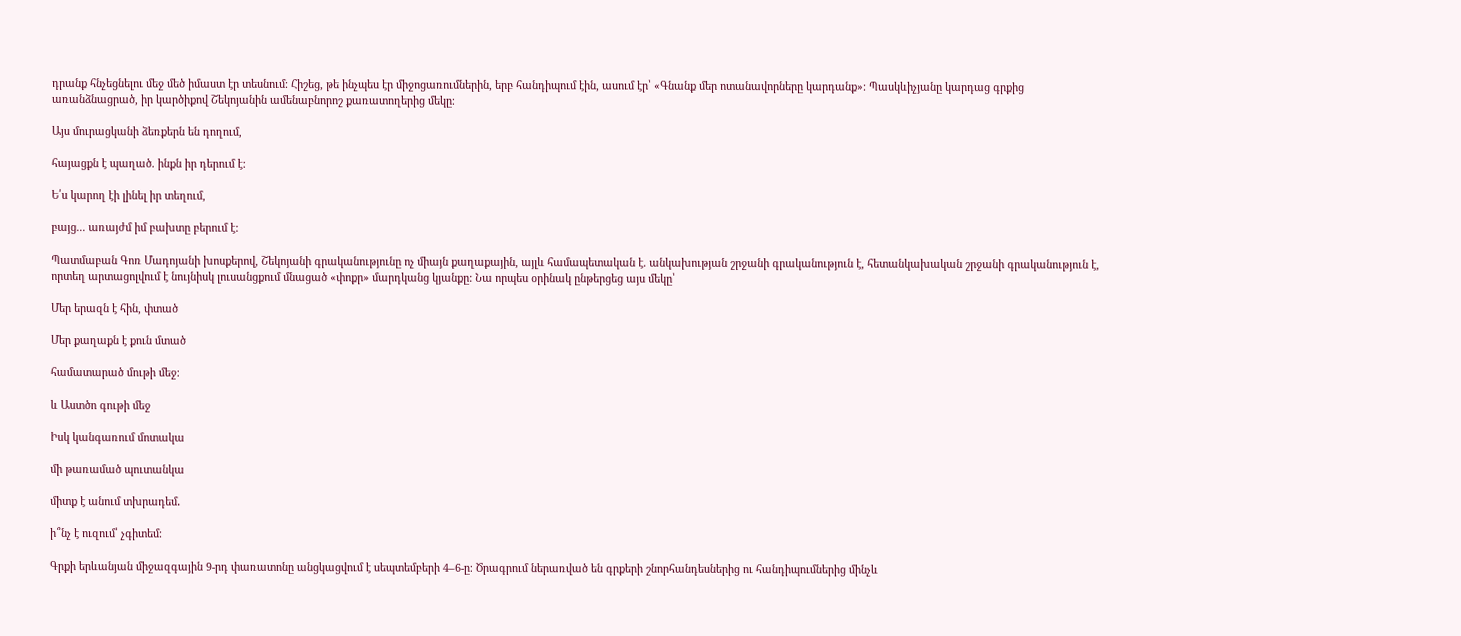դրանք հնչեցնելու մեջ մեծ իմաստ էր տեսնում։ Հիշեց, թե ինչպես էր միջոցառումներին, երբ հանդիպում էին, ասում էր՝ «Գնանք մեր ոտանավորները կարդանք»։ Պասկևիչյանը կարդաց գրքից առանձնացրած, իր կարծիքով Շեկոյանին ամենաբնորոշ քառատողերից մեկը։

Այս մուրացկանի ձեռքերն են դողում,

հայացքն է պաղած. ինքն իր դերում է:

Ե՛ս կարող էի լինել իր տեղում,

բայց... առայժմ իմ բախտը բերում է:

Պատմաբան Գոռ Մադոյանի խոսքերով, Շեկոյանի գրականությունը ոչ միայն քաղաքային, այլև համապետական է. անկախության շրջանի գրականություն է, հետանկախական շրջանի գրականություն է, որտեղ արտացոլվում է նույնիսկ լուսանցքում մնացած «փոքր» մարդկանց կյանքը: Նա որպես օրինակ ընթերցեց այս մեկը՝

Մեր երազն է հին, փտած

Մեր քաղաքն է քուն մտած

համատարած մութի մեջ։

և Աստծո գութի մեջ

Իսկ կանգառում մոտակա

մի թառամած պուտանկա

միտք է անում տխրադեմ․

ի՞նչ է ուզում՝ չգիտեմ։

Գրքի երևանյան միջազգային 9-րդ փառատոնը անցկացվում է սեպտեմբերի 4–6-ը։ Ծրագրում ներառված են գրքերի շնորհանդեսներից ու հանդիպումներից մինչև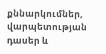քննարկումներ, վարպետության դասեր և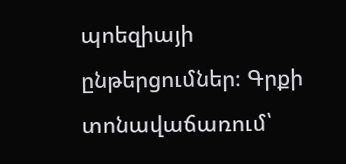պոեզիայի ընթերցումներ։ Գրքի տոնավաճառում՝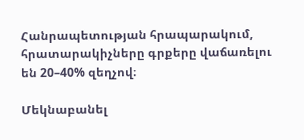Հանրապետության հրապարակում, հրատարակիչները գրքերը վաճառելու են 20–40% զեղչով։

Մեկնաբանել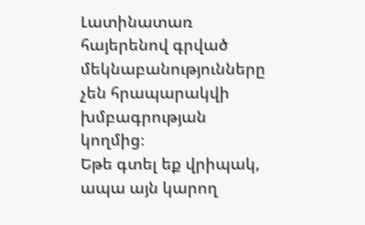Լատինատառ հայերենով գրված մեկնաբանությունները չեն հրապարակվի խմբագրության կողմից։
Եթե գտել եք վրիպակ, ապա այն կարող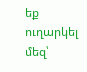եք ուղարկել մեզ՝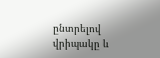ընտրելով վրիպակը և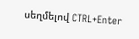սեղմելով CTRL+Enter